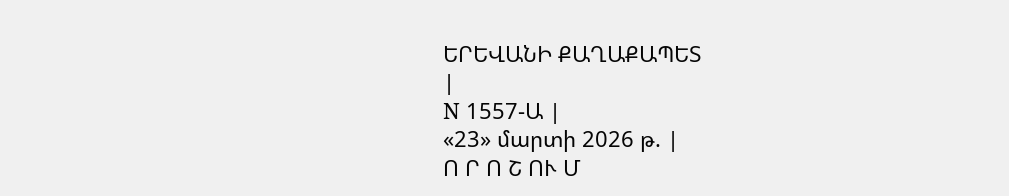ԵՐԵՎԱՆԻ ՔԱՂԱՔԱՊԵՏ
|
N 1557-Ա |
«23» մարտի 2026 թ. |
Ո Ր Ո Շ ՈՒ Մ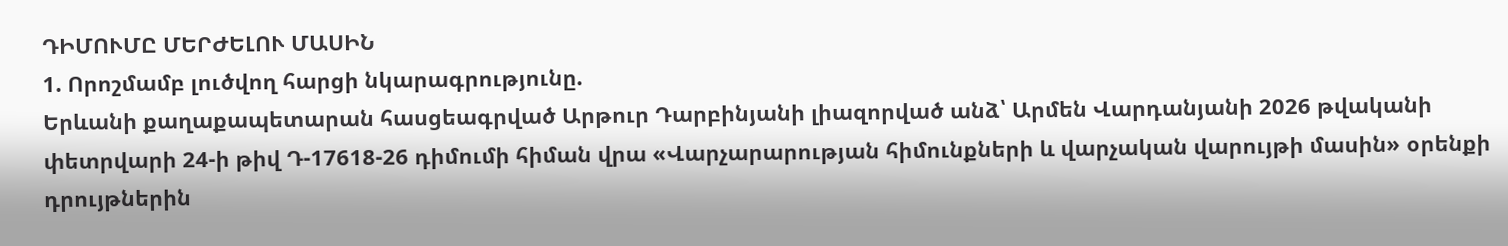ԴԻՄՈՒՄԸ ՄԵՐԺԵԼՈՒ ՄԱՍԻՆ
1. Որոշմամբ լուծվող հարցի նկարագրությունը.
Երևանի քաղաքապետարան հասցեագրված Արթուր Դարբինյանի լիազորված անձ՝ Արմեն Վարդանյանի 2026 թվականի փետրվարի 24-ի թիվ Դ-17618-26 դիմումի հիման վրա «Վարչարարության հիմունքների և վարչական վարույթի մասին» օրենքի դրույթներին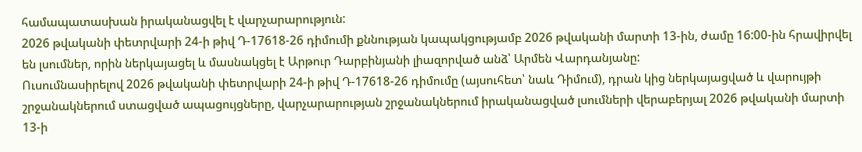համապատասխան իրականացվել է վարչարարություն:
2026 թվականի փետրվարի 24-ի թիվ Դ-17618-26 դիմումի քննության կապակցությամբ 2026 թվականի մարտի 13-ին, ժամը 16:00-ին հրավիրվել են լսումներ, որին ներկայացել և մասնակցել է Արթուր Դարբինյանի լիազորված անձ՝ Արմեն Վարդանյանը:
Ուսումնասիրելով 2026 թվականի փետրվարի 24-ի թիվ Դ-17618-26 դիմումը (այսուհետ՝ նաև Դիմում), դրան կից ներկայացված և վարույթի շրջանակներում ստացված ապացույցները, վարչարարության շրջանակներում իրականացված լսումների վերաբերյալ 2026 թվականի մարտի 13-ի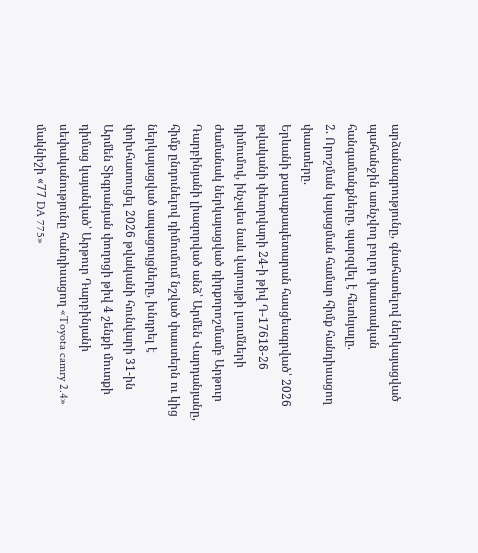արձանագրությունը, գնահատելով ներկայացված պահանջին առնչվող բոլոր փաստական հանգամանքները, պարզվել է հետևյալը.
2. Որոշման կայացման համար հիմք հանդիսացող փաստերը.
Երևանի քաղաքապետարան հասցեագրված՝ 2026 թվականի փետրվարի 24-ի թիվ Դ-17618-26 դիմումով, ինչպես նաև վարույթի լսումների ժամանակ ներկայացված դիրքորոշմամբ Արթուր Դարբինյանի լիազորված անձ՝ Արմեն Վարդանյանը, հիմք ընդունելով դիմումում նշված փաստերն ու կից ներկայացված ապացույցները, խնդրել է փոխհատուցել 2026 թվականի հունվարի 31-ին Արմեն Տիգրանյան փողոցի թիվ 4 շենքի մուտքի դիմաց կայանված՝ Արթուր Դարբինյանի սեփականությունը հանդիսացող «Toyota camry 2.4» մակնիշի «77 DA 775»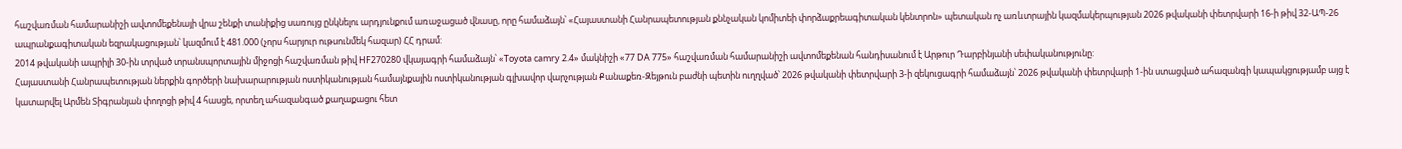հաշվառման համարանիշի ավտոմեքենայի վրա շենքի տանիքից սառույց ընկնելու արդյունքում առաջացած վնասը, որը համաձայն՝ «Հայաստանի Հանրապետության քննչական կոմիտեի փորձաքրեագիտական կենտրոն» պետական ոչ առևտրային կազմակերպության 2026 թվականի փետրվարի 16-ի թիվ 32-ԱՊ-26 ապրանքագիտական եզրակացության՝ կազմում է 481.000 (չորս հարյուր ութսունմեկ հազար) ՀՀ դրամ:
2014 թվականի ապրիլի 30-ին տրված տրանսպորտային միջոցի հաշվառման թիվ HF270280 վկայագրի համաձայն՝ «Toyota camry 2.4» մակնիշի «77 DA 775» հաշվառման համարանիշի ավտոմեքենան հանդիսանում է Արթուր Դարբինյանի սեփականությունը:
Հայաստանի Հանրապետության ներքին գործերի նախարարության ոստիկանության համայնքային ոստիկանության գլխավոր վարչության Քանաքեռ-Զեյթուն բաժնի պետին ուղղված՝ 2026 թվականի փետրվարի 3-ի զեկուցագրի համաձայն՝ 2026 թվականի փետրվարի 1-ին ստացված ահազանգի կապակցությամբ այց է կատարվել Արմեն Տիգրանյան փողոցի թիվ 4 հասցե, որտեղ ահազանգած քաղաքացու հետ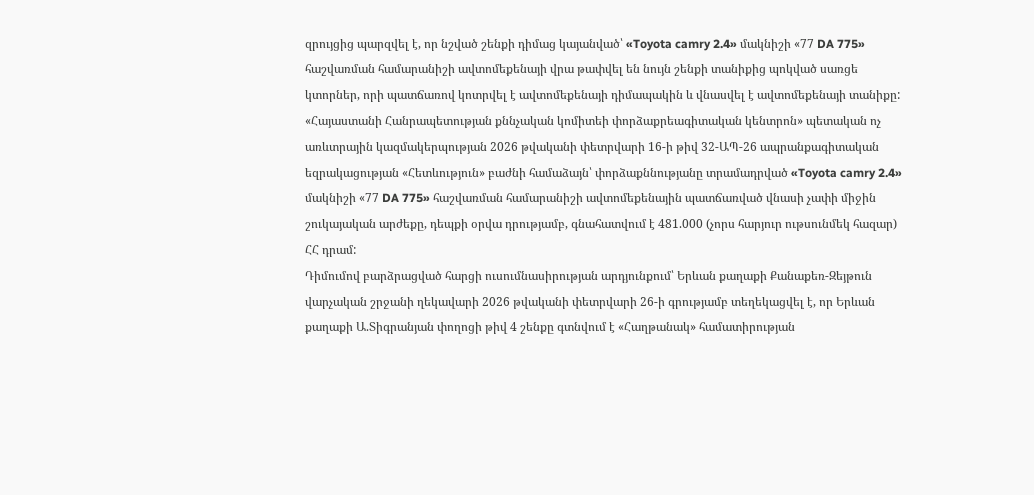զրույցից պարզվել է, որ նշված շենքի դիմաց կայանված՝ «Toyota camry 2.4» մակնիշի «77 DA 775» հաշվառման համարանիշի ավտոմեքենայի վրա թափվել են նույն շենքի տանիքից պոկված սառցե կտորներ, որի պատճառով կոտրվել է ավտոմեքենայի դիմապակին և վնասվել է ավտոմեքենայի տանիքը:
«Հայաստանի Հանրապետության քննչական կոմիտեի փորձաքրեագիտական կենտրոն» պետական ոչ առևտրային կազմակերպության 2026 թվականի փետրվարի 16-ի թիվ 32-ԱՊ-26 ապրանքագիտական եզրակացության «Հետևություն» բաժնի համաձայն՝ փորձաքննությանը տրամադրված «Toyota camry 2.4» մակնիշի «77 DA 775» հաշվառման համարանիշի ավտոմեքենային պատճառված վնասի չափի միջին շուկայական արժեքը, դեպքի օրվա դրությամբ, գնահատվում է 481.000 (չորս հարյուր ութսունմեկ հազար) ՀՀ դրամ:
Դիմումով բարձրացված հարցի ուսումնասիրության արդյունքում՝ Երևան քաղաքի Քանաքեռ-Զեյթուն վարչական շրջանի ղեկավարի 2026 թվականի փետրվարի 26-ի գրությամբ տեղեկացվել է, որ Երևան քաղաքի Ա.Տիգրանյան փողոցի թիվ 4 շենքը գտնվում է «Հաղթանակ» համատիրության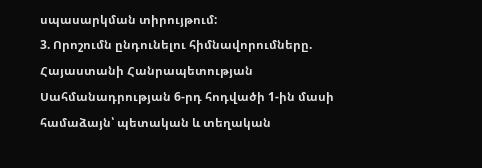սպասարկման տիրույթում:
3. Որոշումն ընդունելու հիմնավորումները.
Հայաստանի Հանրապետության Սահմանադրության 6-րդ հոդվածի 1-ին մասի համաձայն՝ պետական և տեղական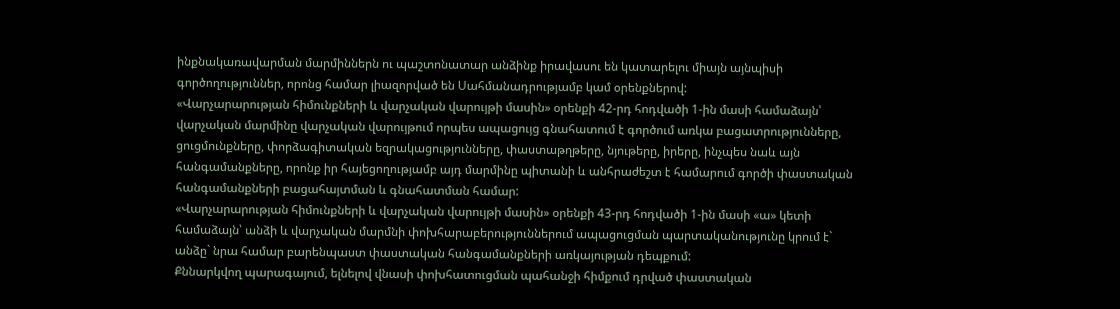ինքնակառավարման մարմիններն ու պաշտոնատար անձինք իրավասու են կատարելու միայն այնպիսի գործողություններ, որոնց համար լիազորված են Սահմանադրությամբ կամ օրենքներով:
«Վարչարարության հիմունքների և վարչական վարույթի մասին» օրենքի 42-րդ հոդվածի 1-ին մասի համաձայն՝ վարչական մարմինը վարչական վարույթում որպես ապացույց գնահատում է գործում առկա բացատրությունները, ցուցմունքները, փորձագիտական եզրակացությունները, փաստաթղթերը, նյութերը, իրերը, ինչպես նաև այն հանգամանքները, որոնք իր հայեցողությամբ այդ մարմինը պիտանի և անհրաժեշտ է համարում գործի փաստական հանգամանքների բացահայտման և գնահատման համար:
«Վարչարարության հիմունքների և վարչական վարույթի մասին» օրենքի 43-րդ հոդվածի 1-ին մասի «ա» կետի համաձայն՝ անձի և վարչական մարմնի փոխհարաբերություններում ապացուցման պարտականությունը կրում է` անձը` նրա համար բարենպաստ փաստական հանգամանքների առկայության դեպքում:
Քննարկվող պարագայում, ելնելով վնասի փոխհատուցման պահանջի հիմքում դրված փաստական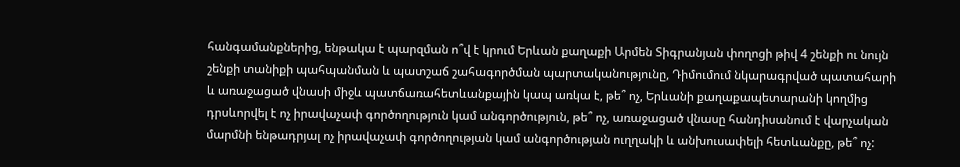հանգամանքներից, ենթակա է պարզման ո՞վ է կրում Երևան քաղաքի Արմեն Տիգրանյան փողոցի թիվ 4 շենքի ու նույն շենքի տանիքի պահպանման և պատշաճ շահագործման պարտականությունը, Դիմումում նկարագրված պատահարի և առաջացած վնասի միջև պատճառահետևանքային կապ առկա է, թե՞ ոչ, Երևանի քաղաքապետարանի կողմից դրսևորվել է ոչ իրավաչափ գործողություն կամ անգործություն, թե՞ ոչ, առաջացած վնասը հանդիսանում է վարչական մարմնի ենթադրյալ ոչ իրավաչափ գործողության կամ անգործության ուղղակի և անխուսափելի հետևանքը, թե՞ ոչ: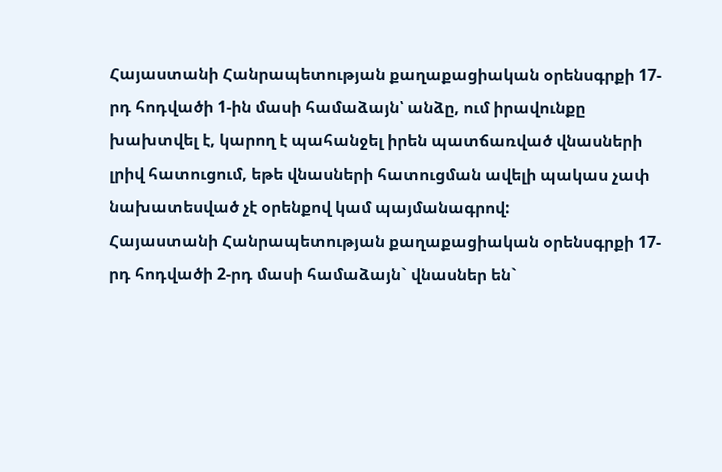Հայաստանի Հանրապետության քաղաքացիական օրենսգրքի 17-րդ հոդվածի 1-ին մասի համաձայն՝ անձը, ում իրավունքը խախտվել է, կարող է պահանջել իրեն պատճառված վնասների լրիվ հատուցում, եթե վնասների հատուցման ավելի պակաս չափ նախատեսված չէ օրենքով կամ պայմանագրով:
Հայաստանի Հանրապետության քաղաքացիական օրենսգրքի 17-րդ հոդվածի 2-րդ մասի համաձայն` վնասներ են`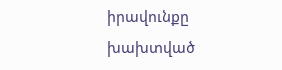իրավունքը խախտված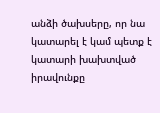անձի ծախսերը, որ նա կատարել է կամ պետք է կատարի խախտված իրավունքը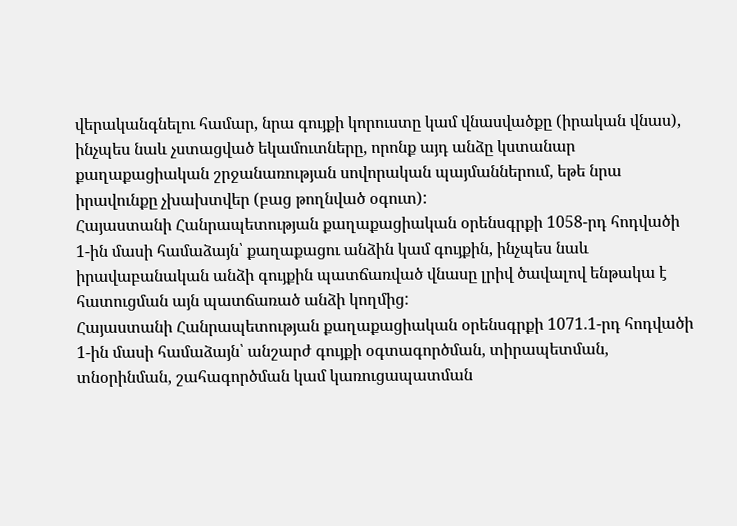վերականգնելու համար, նրա գույքի կորուստը կամ վնասվածքը (իրական վնաս), ինչպես նաև չստացված եկամուտները, որոնք այդ անձը կստանար քաղաքացիական շրջանառության սովորական պայմաններում, եթե նրա իրավունքը չխախտվեր (բաց թողնված օգուտ):
Հայաստանի Հանրապետության քաղաքացիական օրենսգրքի 1058-րդ հոդվածի 1-ին մասի համաձայն՝ քաղաքացու անձին կամ գույքին, ինչպես նաև իրավաբանական անձի գույքին պատճառված վնասը լրիվ ծավալով ենթակա է հատուցման այն պատճառած անձի կողմից:
Հայաստանի Հանրապետության քաղաքացիական օրենսգրքի 1071.1-րդ հոդվածի 1-ին մասի համաձայն՝ անշարժ գույքի օգտագործման, տիրապետման, տնօրինման, շահագործման կամ կառուցապատման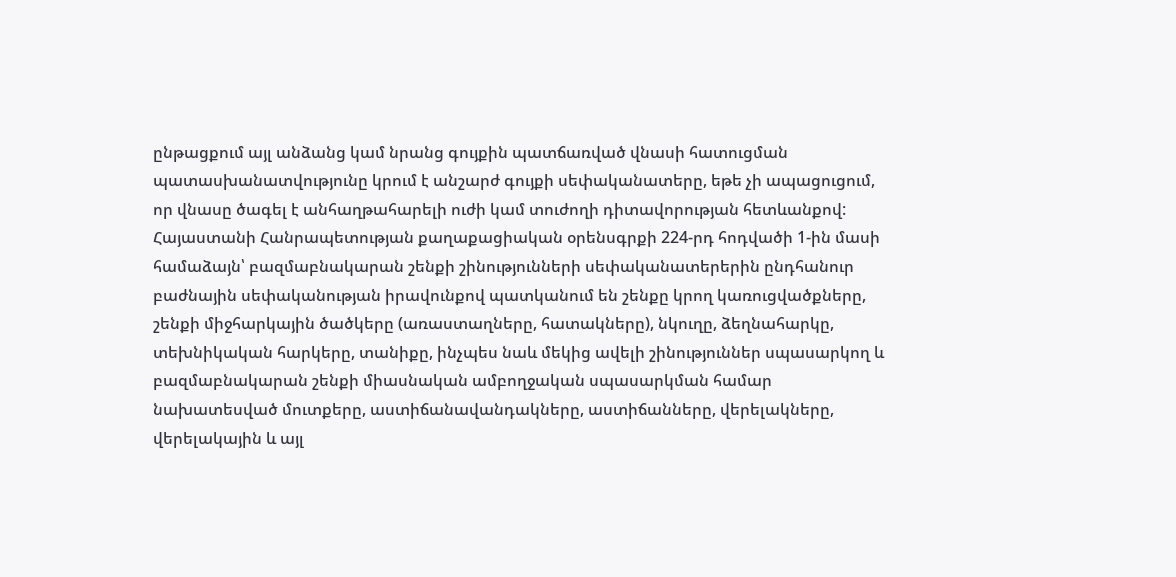ընթացքում այլ անձանց կամ նրանց գույքին պատճառված վնասի հատուցման պատասխանատվությունը կրում է անշարժ գույքի սեփականատերը, եթե չի ապացուցում, որ վնասը ծագել է անհաղթահարելի ուժի կամ տուժողի դիտավորության հետևանքով:
Հայաստանի Հանրապետության քաղաքացիական օրենսգրքի 224-րդ հոդվածի 1-ին մասի համաձայն՝ բազմաբնակարան շենքի շինությունների սեփականատերերին ընդհանուր բաժնային սեփականության իրավունքով պատկանում են շենքը կրող կառուցվածքները, շենքի միջհարկային ծածկերը (առաստաղները, հատակները), նկուղը, ձեղնահարկը, տեխնիկական հարկերը, տանիքը, ինչպես նաև մեկից ավելի շինություններ սպասարկող և բազմաբնակարան շենքի միասնական ամբողջական սպասարկման համար նախատեսված մուտքերը, աստիճանավանդակները, աստիճանները, վերելակները, վերելակային և այլ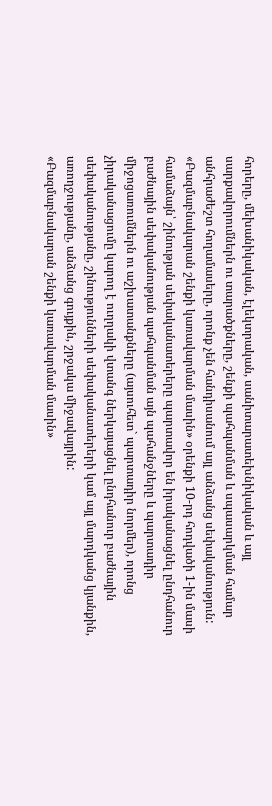հորերը, մեխանիկական, էլեկտրական, սանիտարատեխնիկական և այլ սարքավորումներն ու տարածքները, շենքի պահպանման և սպասարկման համար անհրաժեշտ հողամասերը, որոնք չեն հանդիսանում այլ անձանց սեփականություն:
«Բազմաբնակարան շենքի կառավարման մասին» օրենքի 10-րդ հոդվածի 1-ին մասի համաձայն՝ շինության սեփականատերերը պարտավոր են իրականացնել ընդհանուր բաժնային սեփականության պահպանման այն պահանջները և պարտադիր միջոցառումներն ու աշխատանքները (այսուհետ` պարտադիր նորմեր), որոնց չիրականացումը կարող է ուղղակի վտանգ ներկայացնել ընդհանուր բաժնային սեփականությանը, շինությունների սեփականատերերի կամ այլ մարդկանց կյանքին, առողջությանը, անձանց գույքին, շրջակա միջավայրին:
«Բազմաբնակարան շենքի կառավարման մասին»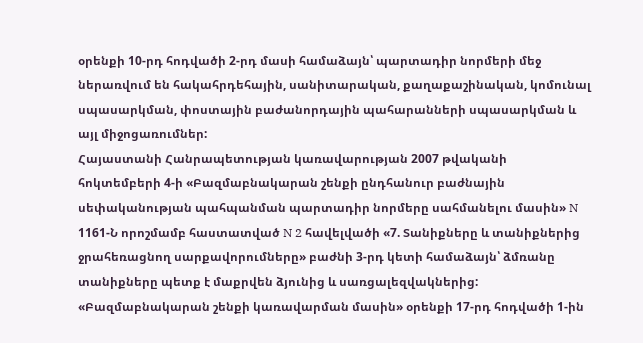օրենքի 10-րդ հոդվածի 2-րդ մասի համաձայն՝ պարտադիր նորմերի մեջ ներառվում են հակահրդեհային, սանիտարական, քաղաքաշինական, կոմունալ սպասարկման, փոստային բաժանորդային պահարանների սպասարկման և այլ միջոցառումներ:
Հայաստանի Հանրապետության կառավարության 2007 թվականի հոկտեմբերի 4-ի «Բազմաբնակարան շենքի ընդհանուր բաժնային սեփականության պահպանման պարտադիր նորմերը սահմանելու մասին» N 1161-Ն որոշմամբ հաստատված N 2 հավելվածի «7. Տանիքները և տանիքներից ջրահեռացնող սարքավորումները» բաժնի 3-րդ կետի համաձայն՝ ձմռանը տանիքները պետք է մաքրվեն ձյունից և սառցալեզվակներից:
«Բազմաբնակարան շենքի կառավարման մասին» օրենքի 17-րդ հոդվածի 1-ին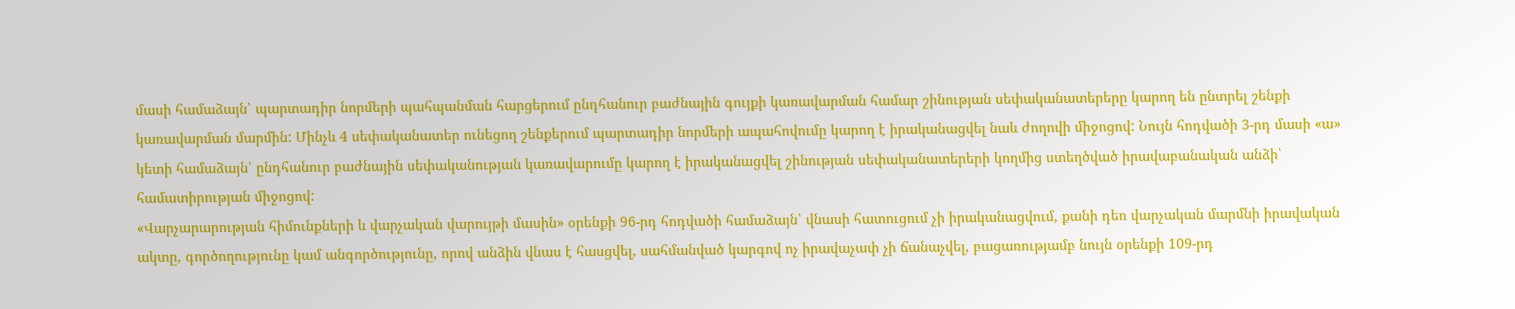մասի համաձայն՝ պարտադիր նորմերի պահպանման հարցերում ընդհանուր բաժնային գույքի կառավարման համար շինության սեփականատերերը կարող են ընտրել շենքի կառավարման մարմին: Մինչև 4 սեփականատեր ունեցող շենքերում պարտադիր նորմերի ապահովումը կարող է իրականացվել նաև ժողովի միջոցով: Նույն հոդվածի 3-րդ մասի «ա» կետի համաձայն՝ ընդհանուր բաժնային սեփականության կառավարումը կարող է իրականացվել շինության սեփականատերերի կողմից ստեղծված իրավաբանական անձի՝ համատիրության միջոցով:
«Վարչարարության հիմունքների և վարչական վարույթի մասին» օրենքի 96-րդ հոդվածի համաձայն՝ վնասի հատուցում չի իրականացվում, քանի դեռ վարչական մարմնի իրավական ակտը, գործողությունը կամ անգործությունը, որով անձին վնաս է հասցվել, սահմանված կարգով ոչ իրավաչափ չի ճանաչվել, բացառությամբ նույն օրենքի 109-րդ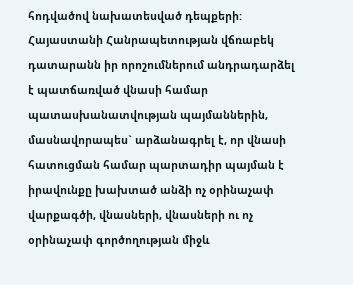հոդվածով նախատեսված դեպքերի:
Հայաստանի Հանրապետության վճռաբեկ դատարանն իր որոշումներում անդրադարձել է պատճառված վնասի համար պատասխանատվության պայմաններին, մասնավորապես` արձանագրել է, որ վնասի հատուցման համար պարտադիր պայման է իրավունքը խախտած անձի ոչ օրինաչափ վարքագծի, վնասների, վնասների ու ոչ օրինաչափ գործողության միջև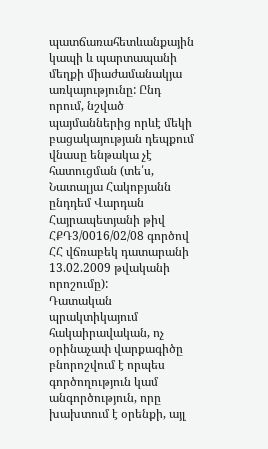պատճառահետևանքային կապի և պարտապանի մեղքի միաժամանակյա առկայությունը: Ընդ որում, նշված պայմաններից որևէ մեկի բացակայության դեպքում վնասը ենթակա չէ հատուցման (տե՛ս, Նատալյա Հակոբյանն ընդդեմ Վարդան Հայրապետյանի թիվ ՀՔԴ3/0016/02/08 գործով ՀՀ վճռաբեկ դատարանի 13.02.2009 թվականի որոշումը):
Դատական պրակտիկայում հակաիրավական, ոչ օրինաչափ վարքագիծը բնորոշվում է որպես գործողություն կամ անգործություն, որը խախտում է օրենքի, այլ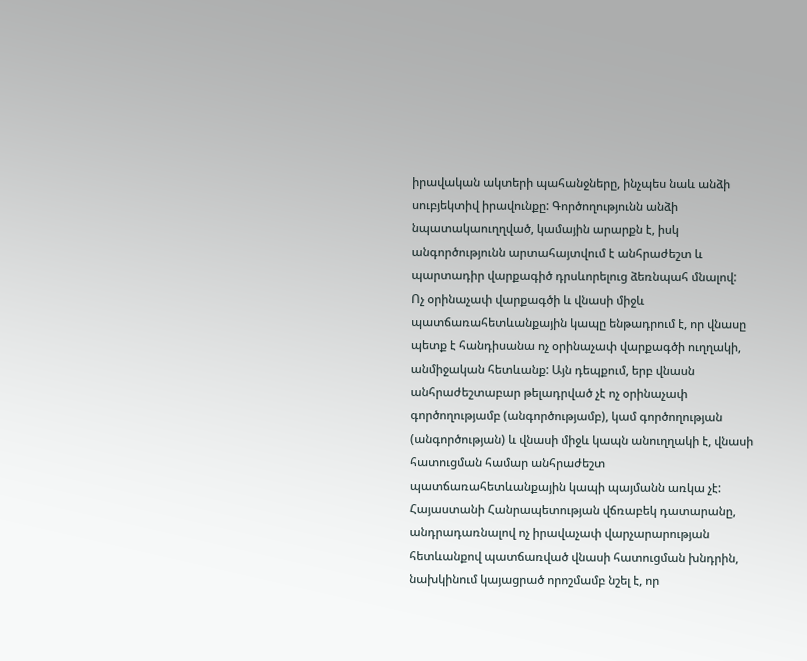իրավական ակտերի պահանջները, ինչպես նաև անձի սուբյեկտիվ իրավունքը: Գործողությունն անձի նպատակաուղղված, կամային արարքն է, իսկ անգործությունն արտահայտվում է անհրաժեշտ և պարտադիր վարքագիծ դրսևորելուց ձեռնպահ մնալով:
Ոչ օրինաչափ վարքագծի և վնասի միջև պատճառահետևանքային կապը ենթադրում է, որ վնասը պետք է հանդիսանա ոչ օրինաչափ վարքագծի ուղղակի, անմիջական հետևանք: Այն դեպքում, երբ վնասն անհրաժեշտաբար թելադրված չէ ոչ օրինաչափ գործողությամբ (անգործությամբ), կամ գործողության (անգործության) և վնասի միջև կապն անուղղակի է, վնասի հատուցման համար անհրաժեշտ պատճառահետևանքային կապի պայմանն առկա չէ:
Հայաստանի Հանրապետության վճռաբեկ դատարանը, անդրադառնալով ոչ իրավաչափ վարչարարության հետևանքով պատճառված վնասի հատուցման խնդրին, նախկինում կայացրած որոշմամբ նշել է, որ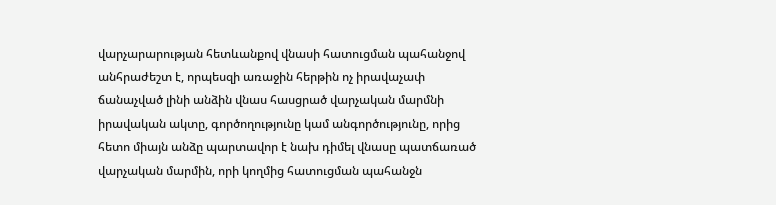վարչարարության հետևանքով վնասի հատուցման պահանջով անհրաժեշտ է, որպեսզի առաջին հերթին ոչ իրավաչափ ճանաչված լինի անձին վնաս հասցրած վարչական մարմնի իրավական ակտը, գործողությունը կամ անգործությունը, որից հետո միայն անձը պարտավոր է նախ դիմել վնասը պատճառած վարչական մարմին, որի կողմից հատուցման պահանջն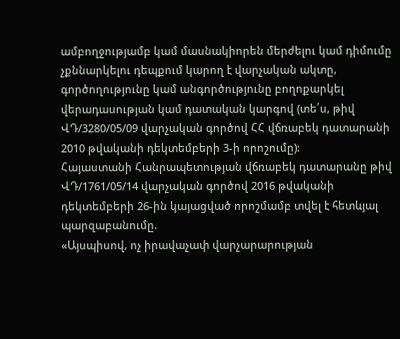ամբողջությամբ կամ մասնակիորեն մերժելու կամ դիմումը չքննարկելու դեպքում կարող է վարչական ակտը, գործողությունը կամ անգործությունը բողոքարկել վերադասության կամ դատական կարգով (տե՛ս, թիվ ՎԴ/3280/05/09 վարչական գործով ՀՀ վճռաբեկ դատարանի 2010 թվականի դեկտեմբերի 3-ի որոշումը):
Հայաստանի Հանրապետության վճռաբեկ դատարանը թիվ ՎԴ/1761/05/14 վարչական գործով 2016 թվականի դեկտեմբերի 26-ին կայացված որոշմամբ տվել է հետևյալ պարզաբանումը.
«Այսպիսով, ոչ իրավաչափ վարչարարության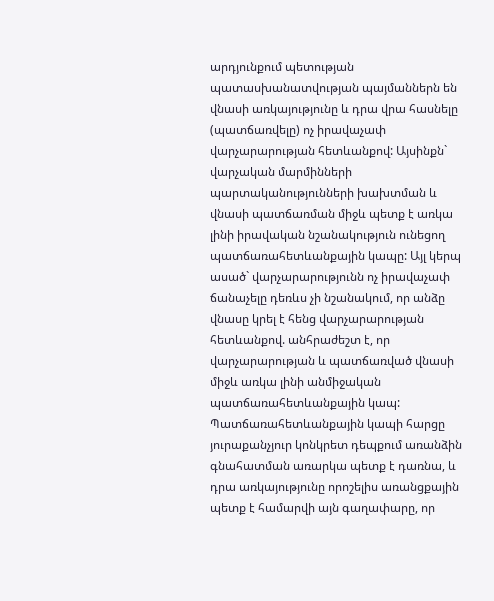արդյունքում պետության պատասխանատվության պայմաններն են վնասի առկայությունը և դրա վրա հասնելը (պատճառվելը) ոչ իրավաչափ վարչարարության հետևանքով: Այսինքն` վարչական մարմինների պարտականությունների խախտման և վնասի պատճառման միջև պետք է առկա լինի իրավական նշանակություն ունեցող պատճառահետևանքային կապը: Այլ կերպ ասած` վարչարարությունն ոչ իրավաչափ ճանաչելը դեռևս չի նշանակում, որ անձը վնասը կրել է հենց վարչարարության հետևանքով. անհրաժեշտ է, որ վարչարարության և պատճառված վնասի միջև առկա լինի անմիջական պատճառահետևանքային կապ:
Պատճառահետևանքային կապի հարցը յուրաքանչյուր կոնկրետ դեպքում առանձին գնահատման առարկա պետք է դառնա, և դրա առկայությունը որոշելիս առանցքային պետք է համարվի այն գաղափարը, որ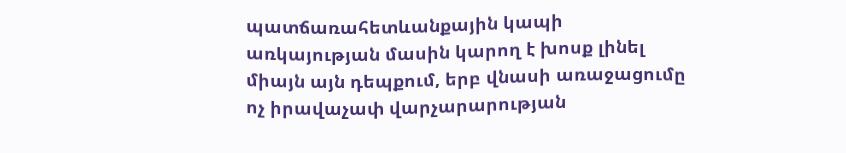պատճառահետևանքային կապի առկայության մասին կարող է խոսք լինել միայն այն դեպքում, երբ վնասի առաջացումը ոչ իրավաչափ վարչարարության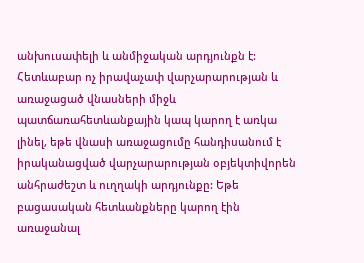անխուսափելի և անմիջական արդյունքն է: Հետևաբար ոչ իրավաչափ վարչարարության և առաջացած վնասների միջև պատճառահետևանքային կապ կարող է առկա լինել, եթե վնասի առաջացումը հանդիսանում է իրականացված վարչարարության օբյեկտիվորեն անհրաժեշտ և ուղղակի արդյունքը: Եթե բացասական հետևանքները կարող էին առաջանալ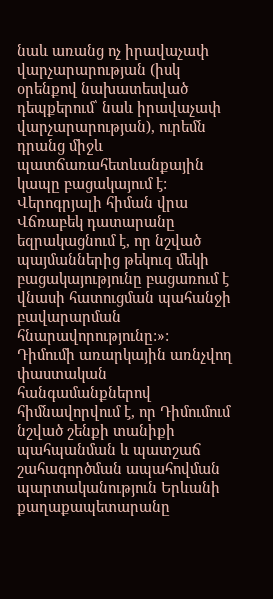նաև առանց ոչ իրավաչափ վարչարարության (իսկ օրենքով նախատեսված դեպքերում՝ նաև իրավաչափ վարչարարության), ուրեմն դրանց միջև պատճառահետևանքային կապը բացակայում է:
Վերոգրյալի հիման վրա Վճռաբեկ դատարանը եզրակացնում է, որ նշված պայմաններից թեկուզ մեկի բացակայությունը բացառում է վնասի հատուցման պահանջի բավարարման հնարավորությունը:»:
Դիմումի առարկային առնչվող փաստական հանգամանքներով հիմնավորվում է, որ Դիմումում նշված շենքի տանիքի պահպանման և պատշաճ շահագործման ապահովման պարտականություն Երևանի քաղաքապետարանը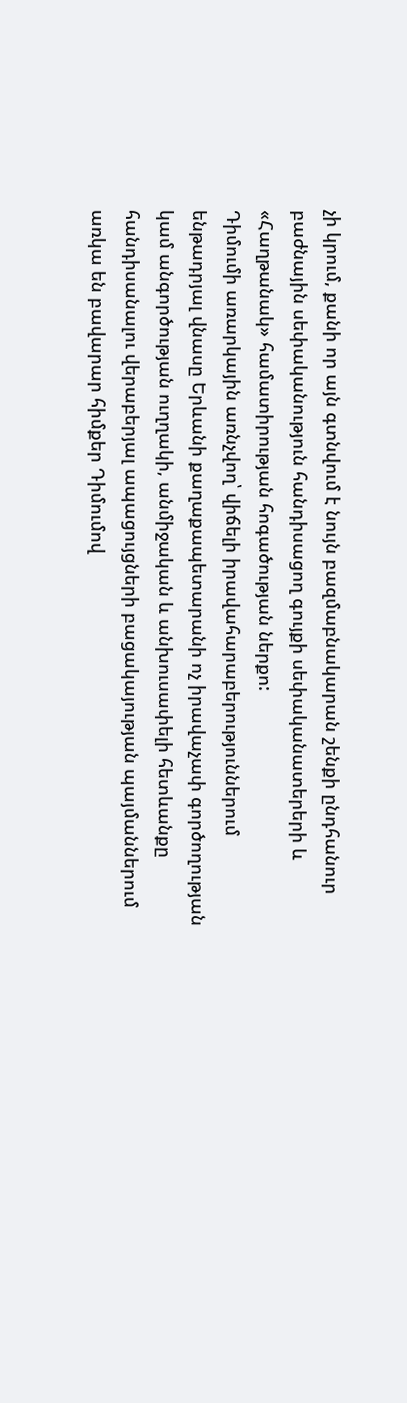չի կրում, քանի որ այն գտնվում է նույն բազմաբնակարան շենքի ընդհանուր բաժնային սեփականություն հանդիսացող գույքի սեփականատերերի և «Հաղթանակ» համատիրության հոգածության ներքո:
Դիմումի առարկային առնչվող՝ վիճելի իրավահարաբերություններում ենթադրյալ վնասը Երևանի քաղաքապետարանի ոչ իրավաչափ գործողության կամ անգործության ուղղակի, անմիջական և անխուսափելի հետևանքը հանդիսանալու վերաբերյալ ապացույցների բացակայության պայմաններում առկա են բավարար հիմքեր Դիմումով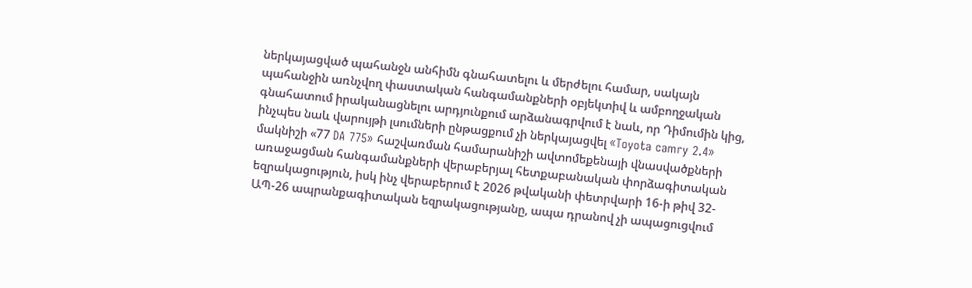ներկայացված պահանջն անհիմն գնահատելու և մերժելու համար, սակայն պահանջին առնչվող փաստական հանգամանքների օբյեկտիվ և ամբողջական գնահատում իրականացնելու արդյունքում արձանագրվում է նաև, որ Դիմումին կից, ինչպես նաև վարույթի լսումների ընթացքում չի ներկայացվել «Toyota camry 2.4» մակնիշի «77 DA 775» հաշվառման համարանիշի ավտոմեքենայի վնասվածքների առաջացման հանգամանքների վերաբերյալ հետքաբանական փորձագիտական եզրակացություն, իսկ ինչ վերաբերում է 2026 թվականի փետրվարի 16-ի թիվ 32-ԱՊ-26 ապրանքագիտական եզրակացությանը, ապա դրանով չի ապացուցվում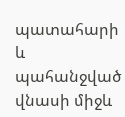պատահարի և պահանջված վնասի միջև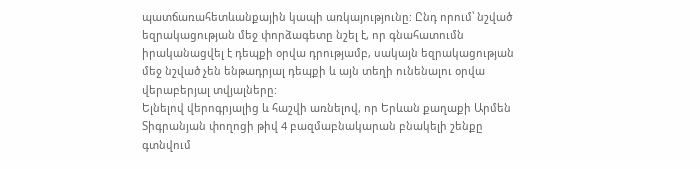պատճառահետևանքային կապի առկայությունը: Ընդ որում՝ նշված եզրակացության մեջ փորձագետը նշել է, որ գնահատումն իրականացվել է դեպքի օրվա դրությամբ, սակայն եզրակացության մեջ նշված չեն ենթադրյալ դեպքի և այն տեղի ունենալու օրվա վերաբերյալ տվյալները:
Ելնելով վերոգրյալից և հաշվի առնելով, որ Երևան քաղաքի Արմեն Տիգրանյան փողոցի թիվ 4 բազմաբնակարան բնակելի շենքը գտնվում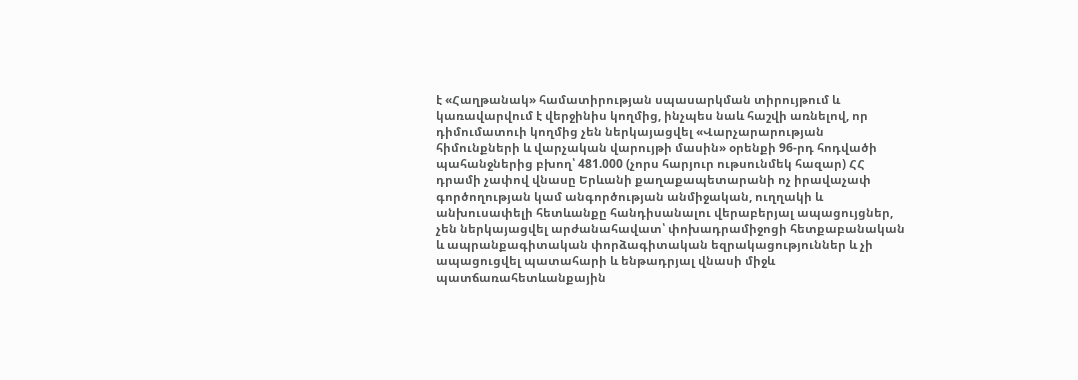է «Հաղթանակ» համատիրության սպասարկման տիրույթում և կառավարվում է վերջինիս կողմից, ինչպես նաև հաշվի առնելով, որ դիմումատուի կողմից չեն ներկայացվել «Վարչարարության հիմունքների և վարչական վարույթի մասին» օրենքի 96-րդ հոդվածի պահանջներից բխող՝ 481.000 (չորս հարյուր ութսունմեկ հազար) ՀՀ դրամի չափով վնասը Երևանի քաղաքապետարանի ոչ իրավաչափ գործողության կամ անգործության անմիջական, ուղղակի և անխուսափելի հետևանքը հանդիսանալու վերաբերյալ ապացույցներ, չեն ներկայացվել արժանահավատ՝ փոխադրամիջոցի հետքաբանական և ապրանքագիտական փորձագիտական եզրակացություններ և չի ապացուցվել պատահարի և ենթադրյալ վնասի միջև պատճառահետևանքային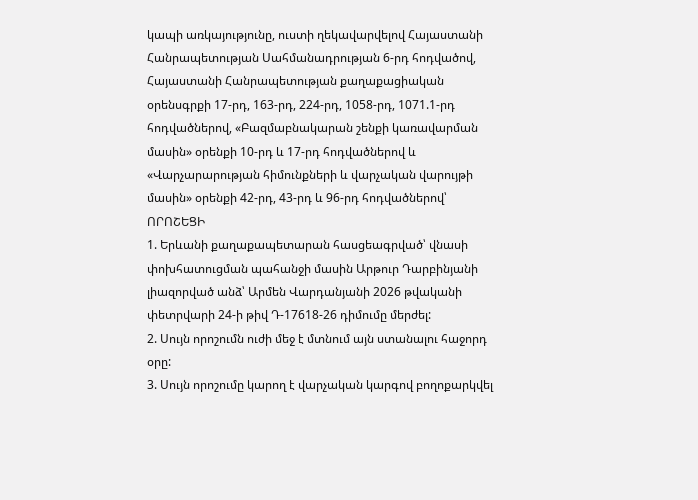կապի առկայությունը, ուստի ղեկավարվելով Հայաստանի Հանրապետության Սահմանադրության 6-րդ հոդվածով, Հայաստանի Հանրապետության քաղաքացիական օրենսգրքի 17-րդ, 163-րդ, 224-րդ, 1058-րդ, 1071.1-րդ հոդվածներով, «Բազմաբնակարան շենքի կառավարման մասին» օրենքի 10-րդ և 17-րդ հոդվածներով և «Վարչարարության հիմունքների և վարչական վարույթի մասին» օրենքի 42-րդ, 43-րդ և 96-րդ հոդվածներով՝
ՈՐՈՇԵՑԻ
1. Երևանի քաղաքապետարան հասցեագրված՝ վնասի փոխհատուցման պահանջի մասին Արթուր Դարբինյանի լիազորված անձ՝ Արմեն Վարդանյանի 2026 թվականի փետրվարի 24-ի թիվ Դ-17618-26 դիմումը մերժել:
2. Սույն որոշումն ուժի մեջ է մտնում այն ստանալու հաջորդ օրը:
3. Սույն որոշումը կարող է վարչական կարգով բողոքարկվել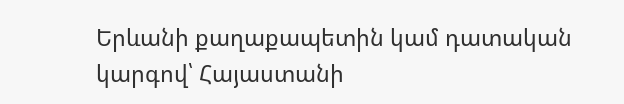Երևանի քաղաքապետին կամ դատական կարգով՝ Հայաստանի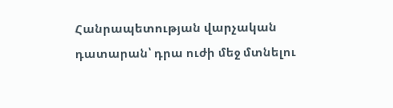Հանրապետության վարչական դատարան՝ դրա ուժի մեջ մտնելու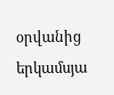օրվանից երկամսյա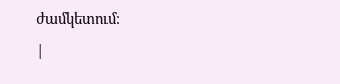ժամկետում։
|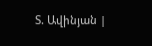Տ. Ավինյան |